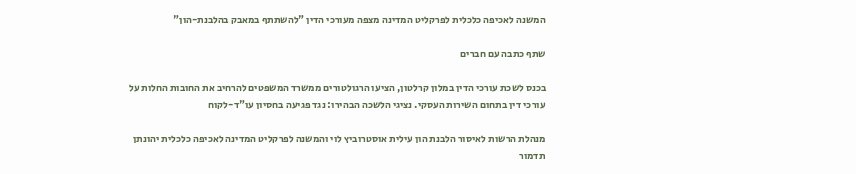המשנה לאכיפה כלכלית לפרקליט המדינה מצפה מעורכי הדין "להשתתף במאבק בהלבנת-הון"

שתף כתבה עם חברים

בכנס לשכת עורכי הדין במלון קרלטון, הציעו הרגולטורים ממשרד המשפטים להרחיב את החובות החלות על עורכי דין בתחום השירות העסקי. נציגי הלשכה הבהירו: נגד פגיעה בחסיון עו"ד-לקוח

מנהלת הרשות לאיסור הלבנת הון עילית אוסטרוביץ לוי והמשנה לפרקליט המדינה לאכיפה כלכלית יהונתן תדמור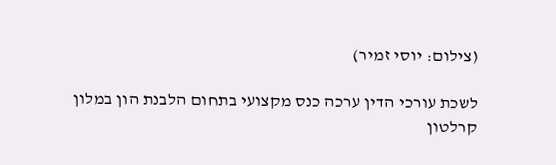(צילום: יוסי זמיר)

לשכת עורכי הדין ערכה כנס מקצועי בתחום הלבנת הון במלון קרלטון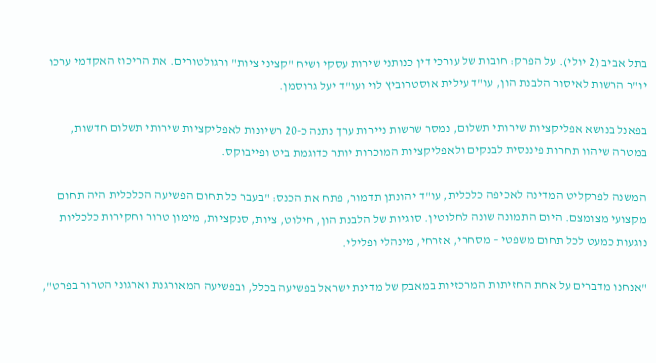בתל אביב (2 יולי). על הפרק: חובות של עורכי דין כנותני שירות עסקי ושיח "קציני ציות" ורגולטורים. את הריכוז האקדמי ערכו יו"ר הרשות לאיסור הלבנת הון, עו"ד עילית אוסטרוביץ לוי ועו"ד יעל גרוסמן.

בפאנל בנושא אפליקציות שירותי תשלום, נמסר שרשות ניירות ערך נתנה כ-20 רשיונות לאפליקציות שירותי תשלום חדשות, במטרה שיהוו תחרות פיננסית לבנקים ולאפליקציות המוכרות יותר כדוגמת ביט ופייבוקס.

המשנה לפרקליט המדינה לאכיפה כלכלית, עו"ד יהונתן תדמור, פתח את הכנס: "בעבר כל תחום הפשיעה הכלכלית היה תחום מקצועי מצומצם. היום התמונה שונה לחלוטין. סוגיות של הלבנת הון, חילוט, ציות, סנקציות, מימון טרור וחקירות כלכליות נוגעות כמעט לכל תחום משפטי – מסחרי, אזרחי, מינהלי ופלילי.

"אנחנו מדברים על אחת החזיתות המרכזיות במאבק של מדינת ישראל בפשיעה בכלל, ובפשיעה המאורגנת וארגוני הטרור בפרט",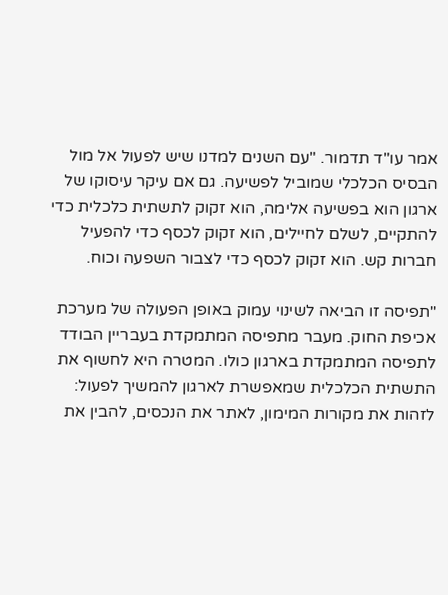אמר עו"ד תדמור. "עם השנים למדנו שיש לפעול אל מול הבסיס הכלכלי שמוביל לפשיעה. גם אם עיקר עיסוקו של ארגון הוא בפשיעה אלימה, הוא זקוק לתשתית כלכלית כדי להתקיים, לשלם לחיילים, הוא זקוק לכסף כדי להפעיל חברות קש. הוא זקוק לכסף כדי לצבור השפעה וכוח.

"תפיסה זו הביאה לשינוי עמוק באופן הפעולה של מערכת אכיפת החוק. מעבר מתפיסה המתמקדת בעבריין הבודד לתפיסה המתמקדת בארגון כולו. המטרה היא לחשוף את התשתית הכלכלית שמאפשרת לארגון להמשיך לפעול: לזהות את מקורות המימון, לאתר את הנכסים, להבין את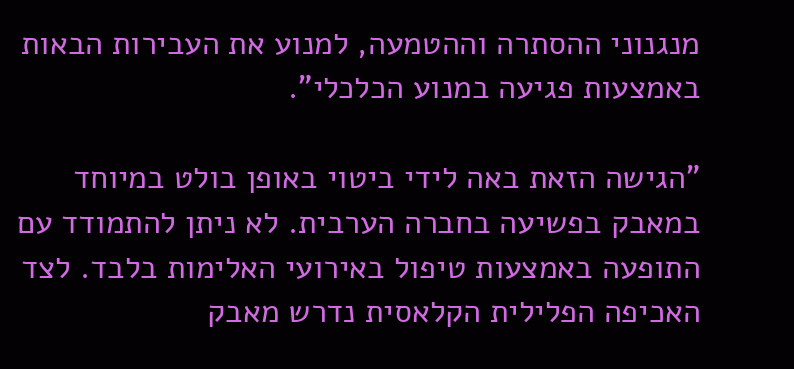מנגנוני ההסתרה וההטמעה, למנוע את העבירות הבאות באמצעות פגיעה במנוע הכלכלי".

"הגישה הזאת באה לידי ביטוי באופן בולט במיוחד במאבק בפשיעה בחברה הערבית. לא ניתן להתמודד עם התופעה באמצעות טיפול באירועי האלימות בלבד. לצד האכיפה הפלילית הקלאסית נדרש מאבק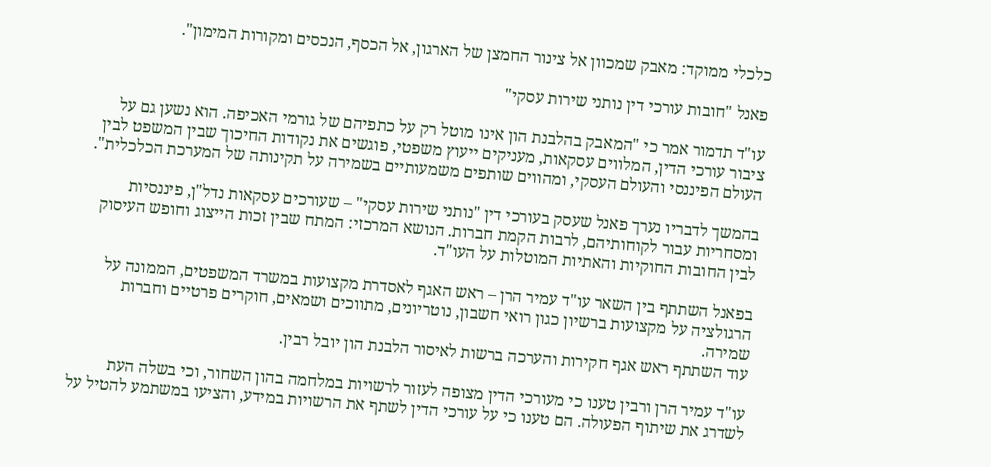כלכלי ממוקד: מאבק שמכוון אל צינור החמצן של הארגון, אל הכסף, הנכסים ומקורות המימון".

פאנל "חובות עורכי דין נותני שירות עסקי"

עו"ד תדמור אמר כי "המאבק בהלבנת הון אינו מוטל רק על כתפיהם של גורמי האכיפה. הוא נשען גם על ציבור עורכי הדין, המלווים עסקאות, מעניקים ייעוץ משפטי, פוגשים את נקודות החיכוך שבין המשפט לבין העולם הפיננסי והעולם העסקי, ומהווים שותפים משמעותיים בשמירה על תקינותה של המערכת הכלכלית".

בהמשך לדבריו נערך פאנל שעסק בעורכי דין "נותני שירות עסקי" – שעורכים עסקאות נדל"ן, פיננסיות ומסחריות עבור לקוחותיהם, לרבות הקמת חברות. הנושא המרכזי: המתח שבין זכות הייצוג וחופש העיסוק לבין החובות החוקיות והאתיות המוטלות על העו"ד.

בפאנל השתתף בין השאר עו"ד עמיר הרן – ראש האגף לאסדרת מקצועות במשרד המשפטים, הממונה על הרגולציה על מקצועות ברשיון כגון רואי חשבון, נוטריונים, מתווכים ושמאים, חוקרים פרטיים וחברות שמירה.
עוד השתתף ראש אגף חקירות והערכה ברשות לאיסור הלבנת הון יובל רבין.

עו"ד עמיר הרן ורבין טענו כי מעורכי הדין מצופה לעזור לרשויות במלחמה בהון השחור, וכי בשלה העת לשדרג את שיתוף הפעולה. הם טענו כי על עורכי הדין לשתף את הרשויות במידע, והציעו במשתמע להטיל על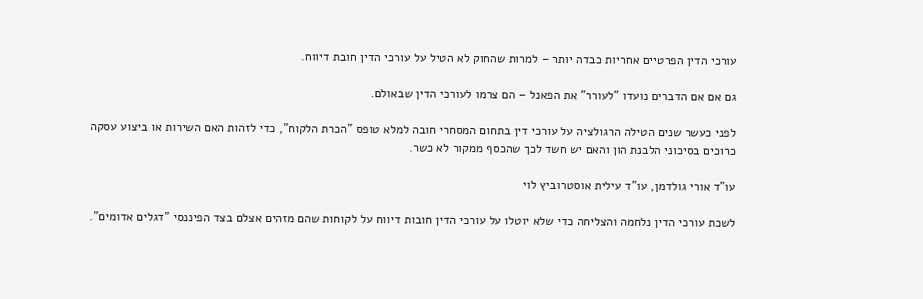עורכי הדין הפרטיים אחריות כבדה יותר – למרות שהחוק לא הטיל על עורכי הדין חובת דיווח.

גם אם אם הדברים נועדו "לעורר" את הפאנל – הם צרמו לעורכי הדין שבאולם.

לפני כעשר שנים הטילה הרגולציה על עורכי דין בתחום המסחרי חובה למלא טופס "הכרת הלקוח", כדי לזהות האם השירות או ביצוע עסקה כרוכים בסיכוני הלבנת הון והאם יש חשד לכך שהכסף ממקור לא כשר.

עו"ד אורי גולדמן, עו"ד עילית אוסטרוביץ לוי

לשכת עורכי הדין נלחמה והצליחה כדי שלא יוטלו על עורכי הדין חובות דיווח על לקוחות שהם מזהים אצלם בצד הפיננסי "דגלים אדומים".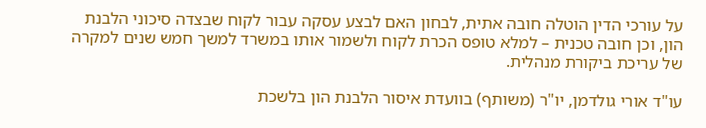על עורכי הדין הוטלה חובה אתית, לבחון האם לבצע עסקה עבור לקוח שבצדה סיכוני הלבנת הון, וכן חובה טכנית – למלא טופס הכרת לקוח ולשמור אותו במשרד למשך חמש שנים למקרה של עריכת ביקורת מנהלית.

עו"ד אורי גולדמן, יו"ר (משותף) בוועדת איסור הלבנת הון בלשכת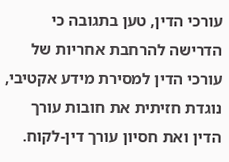עורכי הדין, טען בתגובה כי הדרישה להרחבת אחריות של עורכי הדין למסירת מידע אקטיבי, נוגדת חזיתית את חובות עורך הדין ואת חסיון עורך דין-לקוח.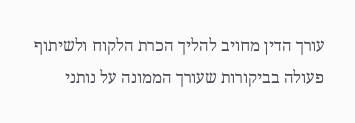עורך הדין מחויב להליך הכרת הלקוח ולשיתוף פעולה בביקורות שעורך הממונה על נותני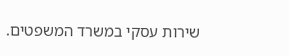שירות עסקי במשרד המשפטים.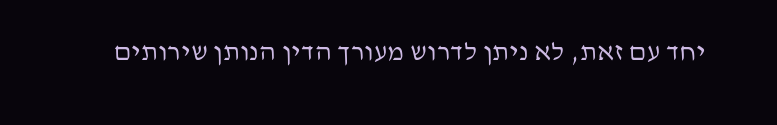יחד עם זאת, לא ניתן לדרוש מעורך הדין הנותן שירותים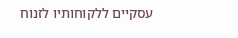עסקיים ללקוחותיו לזנוח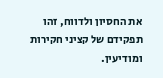את החסיון ולדווח, זהו תפקידם של קציני חקירות ומודיעין.